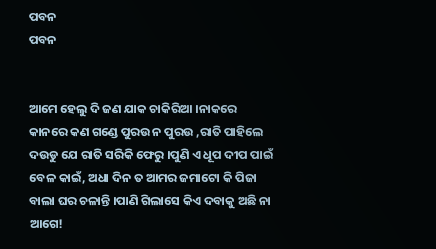ପବନ
ପବନ


ଆମେ ହେଲୁ ଦି ଜଣ ଯାକ ଚାକିରିଆ ।ନାକରେ କାନରେ କଣ ଗଣ୍ଡେ ପୁରଉ ନ ପୁରଉ ,ରାତି ପାହିଲେ ଦଉଡୁ ଯେ ରାତି ସରିକି ଫେରୁ ।ପୁଣି ଏ ଧୂପ ଦୀପ ପାଇଁ ବେଳ କାଇଁ, ଅଧା ଦିନ ତ ଆମର ଜମାଟୋ କି ପିଜା ବାଲା ଘର ଚଳାନ୍ତି ।ପାଣି ଗିଲାସେ କିଏ ଦବାକୁ ଅଛି ନା ଆଗେ!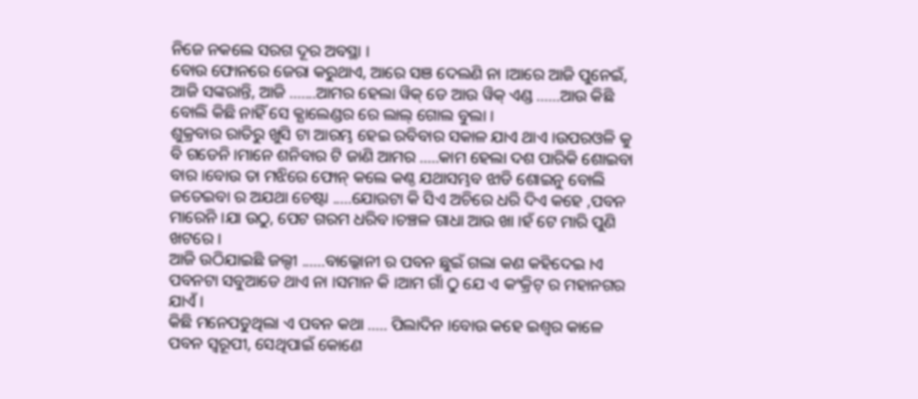ନିଜେ ନକଲେ ସରଗ ଦୂର ଅବସ୍ଥା ।
ବୋଉ ଫୋନରେ ଜେରା କରୁଥାଏ, ଆରେ ସଞ ଦେଲଣି ନା ।ଆରେ ଆଜି ପୁନେଇଁ, ଆଜି ସଙ୍କରାନ୍ତି, ଆଜି .......ଆମର ହେଲା ୱିକ୍ ଡେ ଆଉ ୱିକ୍ ଏଣ୍ଡ ......ଆଉ କିଛି ବୋଲି କିଛି ନାହିଁ ସେ କ୍ଯାଲେଣ୍ଡର ରେ ଲାଲ୍ ଗୋଲ ବୁଲା ।
ଶୁକ୍ରବାର ରାତିରୁ ଖୁସି ଟା ଆରମ୍ଭ ହେଇ ରବିବାର ସକାଳ ଯାଏ ଥାଏ ।ଉପରଓଳି କୁ ବି ଗଡେନି ।ମାନେ ଶନିବାର ଟି ଜାଣି ଆମର .....କାମ ହେଲା ଦଶ ପାରିକି ଶୋଇବା ବାର ।ବୋଉ ତା ମଝିରେ ଫୋନ୍ କଲେ କଣ୍ଠ ଯଥାସମ୍ଭବ ଝାଡି ଶୋଇନୁ ବୋଲି ଜତେଇବା ର ଅଯଥା ଚେଷ୍ଟା .....ଯୋଉଟା କି ସିଏ ଅଚିରେ ଧରି ଦିଏ କହେ ,ପବନ ମାରେନି ।ଯା ଉଠୁ, ପେଟ ଗରମ ଧରିବ ।ଚଞ୍ଚଳ ଗାଧା ଆଉ ଖା ।ହଁ ଟେ ମାରି ପୁଣି ଖଟରେ ।
ଆଜି ଉଠିଯାଇଛି ଜଲ୍ଦୀ ......ବାଲ୍କୋନୀ ର ପବନ ଛୁଇଁ ଗଲା କଣ କହିଦେଇ ।ଏ ପବନଟା ସବୁଆଡେ ଥାଏ ନା ।ସମାନ କି ।ଆମ ଗାଁ ଠୁ ଯେ ଏ କଂକ୍ରିଟ୍ ର ମହାନଗର ଯାଏଁ ।
କିଛି ମନେପଡୁଥିଲା ଏ ପବନ କଥା ..... ପିଲାଦିନ ।ବୋଉ କହେ ଇଶ୍ବର କାଳେ ପବନ ସ୍ବରୂପୀ, ସେଥିପାଇଁ କୋଣେ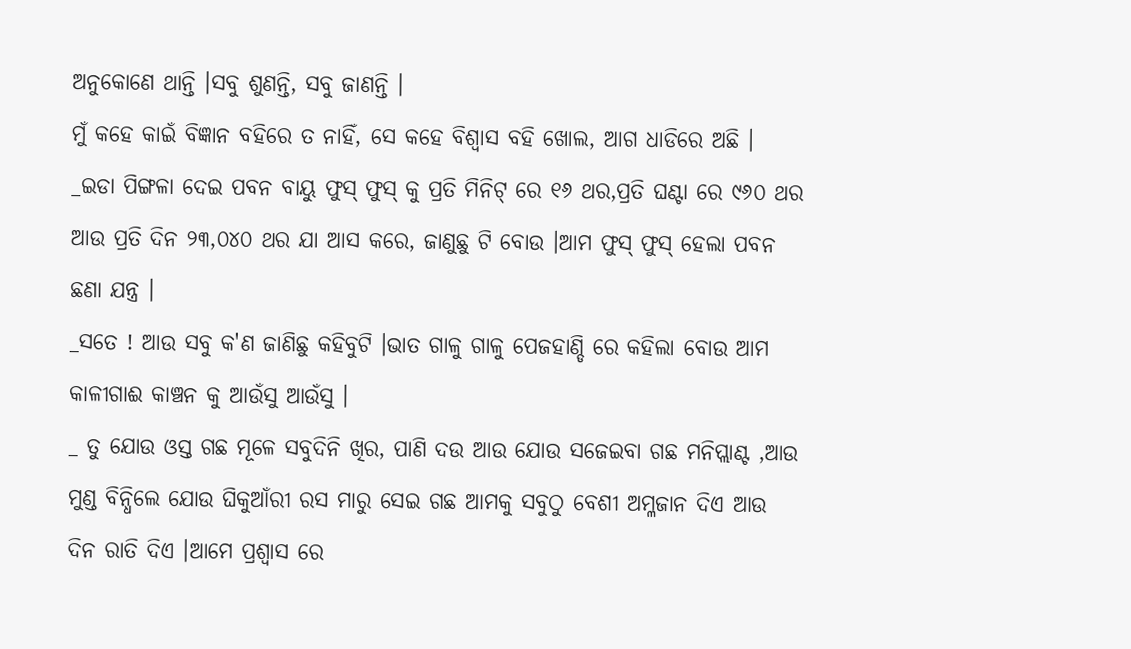ଅନୁକୋଣେ ଥାନ୍ତି ।ସବୁ ଶୁଣନ୍ତି, ସବୁ ଜାଣନ୍ତି ।
ମୁଁ କହେ କାଇଁ ବିଜ୍ଞାନ ବହିରେ ତ ନାହିଁ, ସେ କହେ ବିଶ୍ବାସ ବହି ଖୋଲ, ଆଗ ଧାଡିରେ ଅଛି ।
_ଇଡା ପିଙ୍ଗଳା ଦେଇ ପବନ ବାୟୁ ଫୁସ୍ ଫୁସ୍ କୁ ପ୍ରତି ମିନିଟ୍ ରେ ୧୬ ଥର,ପ୍ରତି ଘଣ୍ଟା ରେ ୯୬୦ ଥର ଆଉ ପ୍ରତି ଦିନ ୨୩,୦୪୦ ଥର ଯା ଆସ କରେ, ଜାଣୁଛୁ ଟି ବୋଉ ।ଆମ ଫୁସ୍ ଫୁସ୍ ହେଲା ପବନ ଛଣା ଯନ୍ତ୍ର ।
_ସତେ ! ଆଉ ସବୁ କ'ଣ ଜାଣିଛୁ କହିବୁଟି ।ଭାତ ଗାଳୁ ଗାଳୁ ପେଜହାଣ୍ଡି ରେ କହିଲା ବୋଉ ଆମ କାଳୀଗାଈ କାଞ୍ଚନ କୁ ଆଉଁସୁ ଆଉଁସୁ ।
_ ତୁ ଯୋଉ ଓସ୍ତ ଗଛ ମୂଳେ ସବୁଦିନି ଖିର, ପାଣି ଦଉ ଆଉ ଯୋଉ ସଜେଇବା ଗଛ ମନିପ୍ଲାଣ୍ଟ ,ଆଉ ମୁଣ୍ଡ ବିନ୍ଧିଲେ ଯୋଉ ଘିକୁଆଁରୀ ରସ ମାରୁ ସେଇ ଗଛ ଆମକୁ ସବୁଠୁ ବେଶୀ ଅମ୍ଳଜାନ ଦିଏ ଆଉ ଦିନ ରାତି ଦିଏ ।ଆମେ ପ୍ରଶ୍ବାସ ରେ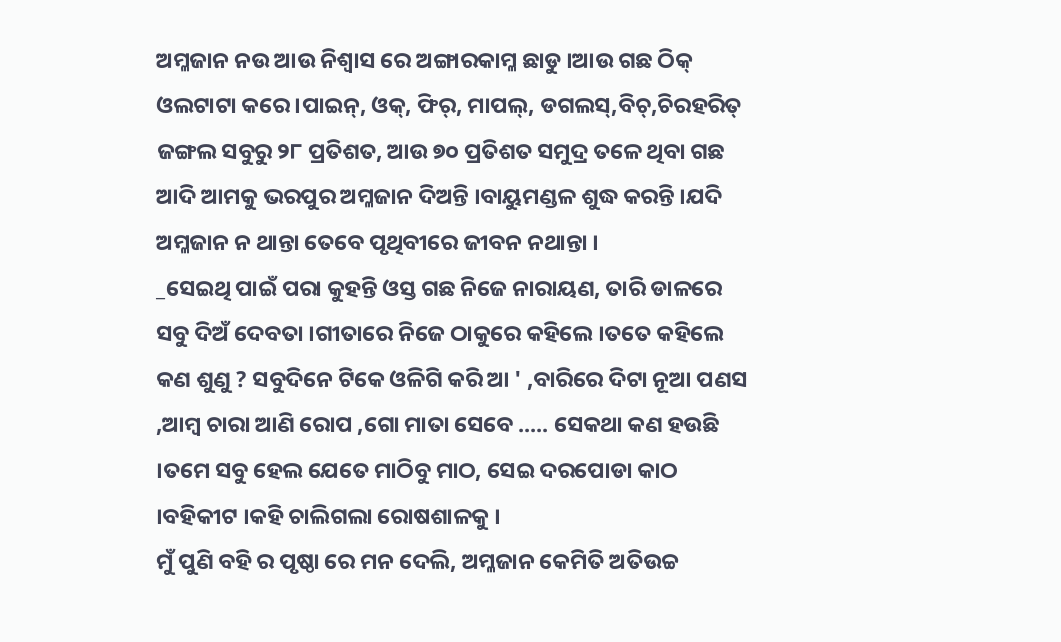ଅମ୍ଳଜାନ ନଉ ଆଉ ନିଶ୍ବାସ ରେ ଅଙ୍ଗାରକାମ୍ଳ ଛାଡୁ ।ଆଉ ଗଛ ଠିକ୍ ଓଲଟାଟା କରେ ।ପାଇନ୍, ଓକ୍, ଫିର୍, ମାପଲ୍, ଡଗଲସ୍,ବିଚ୍,ଚିରହରିତ୍ ଜଙ୍ଗଲ ସବୁରୁ ୨୮ ପ୍ରତିଶତ, ଆଉ ୭୦ ପ୍ରତିଶତ ସମୁଦ୍ର ତଳେ ଥିବା ଗଛ ଆଦି ଆମକୁ ଭରପୁର ଅମ୍ଳଜାନ ଦିଅନ୍ତି ।ବାୟୁମଣ୍ଡଳ ଶୁଦ୍ଧ କରନ୍ତି ।ଯଦି ଅମ୍ଳଜାନ ନ ଥାନ୍ତା ତେବେ ପୃଥିବୀରେ ଜୀବନ ନଥାନ୍ତା ।
_ସେଇଥି ପାଇଁ ପରା କୁହନ୍ତି ଓସ୍ତ ଗଛ ନିଜେ ନାରାୟଣ, ତାରି ଡାଳରେ ସବୁ ଦିଅଁ ଦେବତା ।ଗୀତାରେ ନିଜେ ଠାକୁରେ କହିଲେ ।ତତେ କହିଲେ କଣ ଶୁଣୁ ? ସବୁଦିନେ ଟିକେ ଓଳିଗି କରି ଆ ' ,ବାରିରେ ଦିଟା ନୂଆ ପଣସ ,ଆମ୍ବ ଚାରା ଆଣି ରୋପ ,ଗୋ ମାତା ସେବେ ..... ସେକଥା କଣ ହଉଛି ।ତମେ ସବୁ ହେଲ ଯେତେ ମାଠିବୁ ମାଠ, ସେଇ ଦରପୋଡା କାଠ ।ବହିକୀଟ ।କହି ଚାଲିଗଲା ରୋଷଶାଳକୁ ।
ମୁଁ ପୁଣି ବହି ର ପୃଷ୍ଠା ରେ ମନ ଦେଲି, ଅମ୍ଳଜାନ କେମିତି ଅତିଉଚ୍ଚ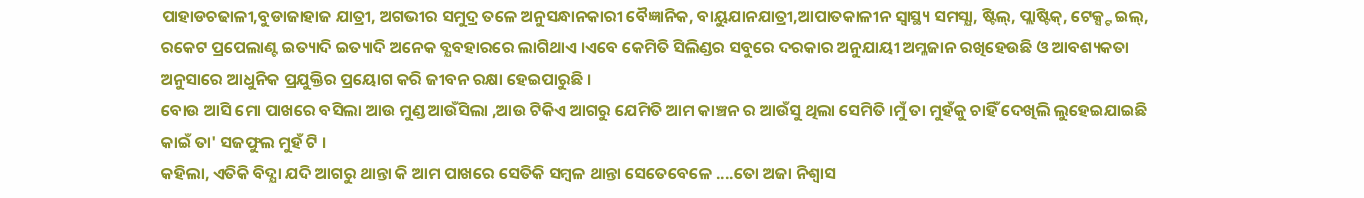ପାହାଡଚଢାଳୀ,ବୁଡାଜାହାଜ ଯାତ୍ରୀ, ଅଗଭୀର ସମୁଦ୍ର ତଳେ ଅନୁସନ୍ଧାନକାରୀ ବୈଜ୍ଞାନିକ, ବାୟୁଯାନଯାତ୍ରୀ,ଆପାତକାଳୀନ ସ୍ବାସ୍ଥ୍ୟ ସମସ୍ଯା, ଷ୍ଟିଲ୍, ପ୍ଲାଷ୍ଟିକ୍, ଟେକ୍ସ୍ଟ ଇଲ୍, ରକେଟ ପ୍ରପେଲାଣ୍ଟ ଇତ୍ୟାଦି ଇତ୍ୟାଦି ଅନେକ ବ୍ଯବହାରରେ ଲାଗିଥାଏ ।ଏବେ କେମିତି ସିଲିଣ୍ଡର ସବୁରେ ଦରକାର ଅନୁଯାୟୀ ଅମ୍ଳଜାନ ରଖିହେଉଛି ଓ ଆବଶ୍ୟକତା ଅନୁସାରେ ଆଧୁନିକ ପ୍ରଯୁକ୍ତିର ପ୍ରୟୋଗ କରି ଜୀବନ ରକ୍ଷା ହେଇପାରୁଛି ।
ବୋଉ ଆସି ମୋ ପାଖରେ ବସିଲା ଆଉ ମୁଣ୍ଡ ଆଉଁସିଲା ,ଆଉ ଟିକିଏ ଆଗରୁ ଯେମିତି ଆମ କାଞ୍ଚନ ର ଆଉଁସୁ ଥିଲା ସେମିତି ।ମୁଁ ତା ମୁହଁକୁ ଚାହିଁ ଦେଖିଲି ଲୁହେଇଯାଇଛି କାଇଁ ତା' ସଜଫୁଲ ମୁହଁ ଟି ।
କହିଲା, ଏତିକି ବିଦ୍ଯା ଯଦି ଆଗରୁ ଥାନ୍ତା କି ଆମ ପାଖରେ ସେତିକି ସମ୍ବଳ ଥାନ୍ତା ସେତେବେଳେ ....ତୋ ଅଜା ନିଶ୍ବାସ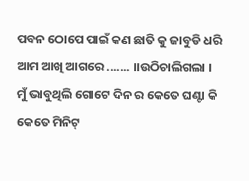ପବନ ଠୋପେ ପାଇଁ କଣ ଛାତି କୁ ଜାବୁଡି ଧରି ଆମ ଆଖି ଆଗରେ ....... ।।ଉଠିଚାଲିଗଲା ।
ମୁଁ ଭାବୁଥିଲି ଗୋଟେ ଦିନ ର କେତେ ଘଣ୍ଟା କି କେତେ ମିନିଟ୍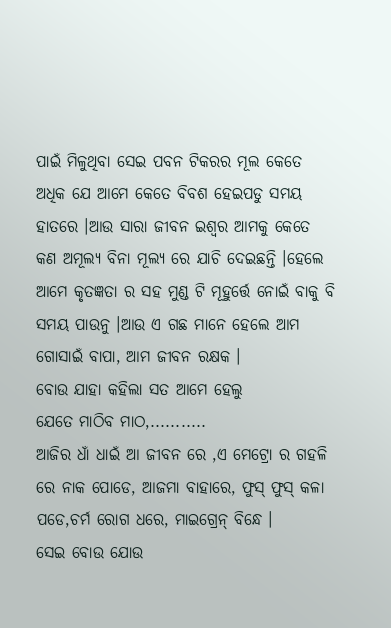ପାଇଁ ମିଳୁଥିବା ସେଇ ପବନ ଟିକରର ମୂଲ କେତେ ଅଧିକ ଯେ ଆମେ କେତେ ବିବଶ ହେଇପଡୁ ସମୟ ହାତରେ ।ଆଉ ସାରା ଜୀବନ ଇଶ୍ବର ଆମକୁ କେତେ କଣ ଅମୂଲ୍ୟ ବିନା ମୂଲ୍ୟ ରେ ଯାଚି ଦେଇଛନ୍ତି ।ହେଲେ ଆମେ କୃତଜ୍ଞତା ର ସହ ମୁଣ୍ଡ ଟି ମୂହୁର୍ତ୍ତେ ନୋଇଁ ବାକୁ ବି ସମୟ ପାଉନୁ ।ଆଉ ଏ ଗଛ ମାନେ ହେଲେ ଆମ ଗୋସାଇଁ ବାପା, ଆମ ଜୀବନ ରକ୍ଷକ ।
ବୋଉ ଯାହା କହିଲା ସତ ଆମେ ହେଲୁ
ଯେତେ ମାଠିବ ମାଠ,...........
ଆଜିର ଧାଁ ଧାଇଁ ଆ ଜୀବନ ରେ ,ଏ ମେଟ୍ରୋ ର ଗହଳି ରେ ନାକ ପୋଡେ, ଆଜମା ବାହାରେ, ଫୁସ୍ ଫୁସ୍ କଳା ପଡେ,ଚର୍ମ ରୋଗ ଧରେ, ମାଇଗ୍ରେନ୍ ବିନ୍ଧେ ।
ସେଇ ବୋଉ ଯୋଉ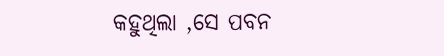କହୁଥିଲା ,ସେ ପବନ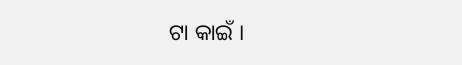ଟା କାଇଁ ।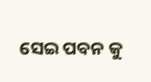ସେଇ ପବନ କୁ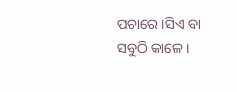ପଚାରେ ।ସିଏ ବା ସବୁଠି କାଳେ ।